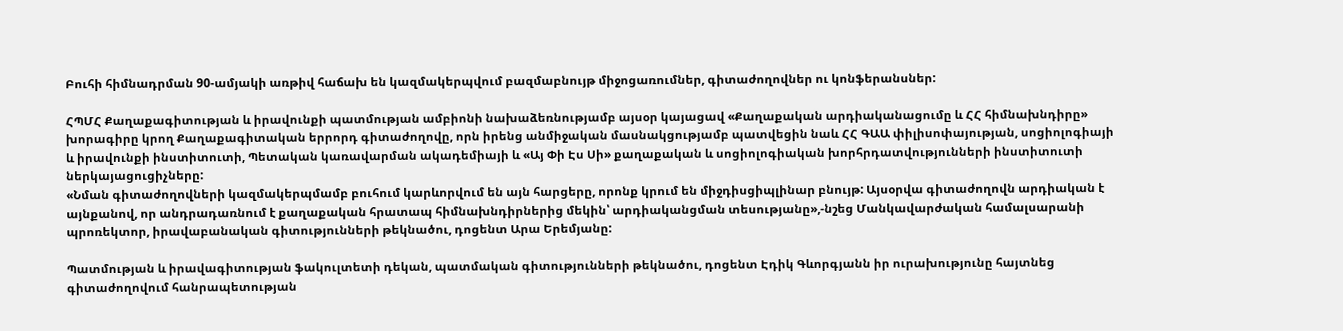Բուհի հիմնադրման 90-ամյակի առթիվ հաճախ են կազմակերպվում բազմաբնույթ միջոցառումներ, գիտաժողովներ ու կոնֆերանսներ:

ՀՊՄՀ Քաղաքագիտության և իրավունքի պատմության ամբիոնի նախաձեռնությամբ այսօր կայացավ «Քաղաքական արդիականացումը և ՀՀ հիմնախնդիրը» խորագիրը կրող Քաղաքագիտական երրորդ գիտաժողովը, որն իրենց անմիջական մասնակցությամբ պատվեցին նաև ՀՀ ԳԱԱ փիլիսոփայության, սոցիոլոգիայի և իրավունքի ինստիտուտի, Պետական կառավարման ակադեմիայի և «Այ Փի Էս Սի» քաղաքական և սոցիոլոգիական խորհրդատվությունների ինստիտուտի ներկայացուցիչները:
«Նման գիտաժողովների կազմակերպմամբ բուհում կարևորվում են այն հարցերը, որոնք կրում են միջդիսցիպլինար բնույթ: Այսօրվա գիտաժողովն արդիական է այնքանով, որ անդրադառնում է քաղաքական հրատապ հիմնախնդիրներից մեկին՝ արդիականցման տեսությանը»,-նշեց Մանկավարժական համալսարանի պրոռեկտոր, իրավաբանական գիտությունների թեկնածու, դոցենտ Արա Երեմյանը:

Պատմության և իրավագիտության ֆակուլտետի դեկան, պատմական գիտությունների թեկնածու, դոցենտ Էդիկ Գևորգյանն իր ուրախությունը հայտնեց գիտաժողովում հանրապետության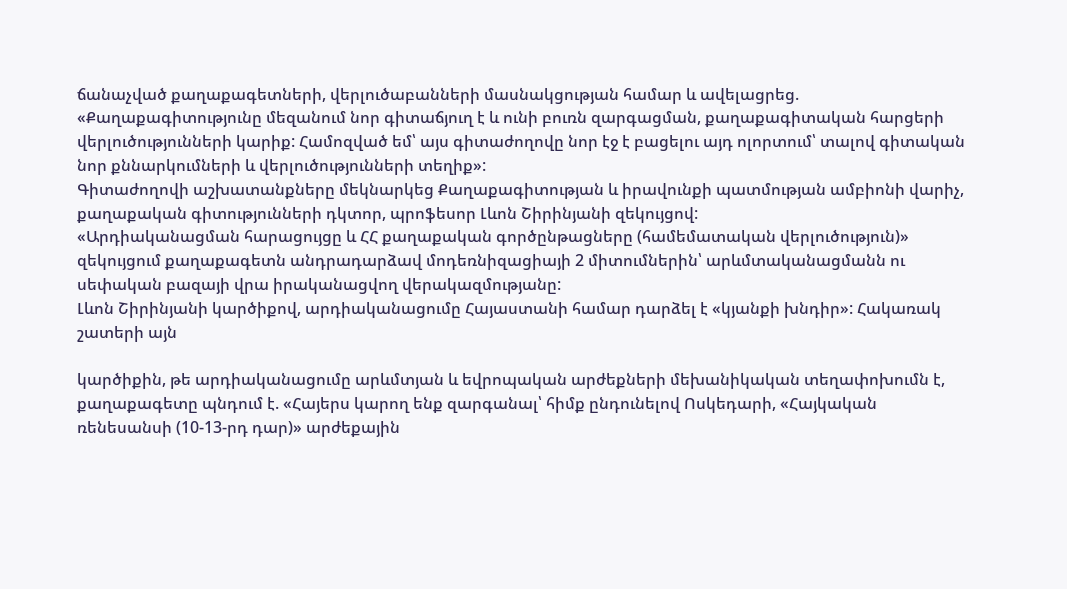ճանաչված քաղաքագետների, վերլուծաբանների մասնակցության համար և ավելացրեց. «Քաղաքագիտությունը մեզանում նոր գիտաճյուղ է և ունի բուռն զարգացման, քաղաքագիտական հարցերի վերլուծությունների կարիք: Համոզված եմ՝ այս գիտաժողովը նոր էջ է բացելու այդ ոլորտում՝ տալով գիտական նոր քննարկումների և վերլուծությունների տեղիք»:
Գիտաժողովի աշխատանքները մեկնարկեց Քաղաքագիտության և իրավունքի պատմության ամբիոնի վարիչ, քաղաքական գիտությունների դկտոր, պրոֆեսոր Լևոն Շիրինյանի զեկույցով:
«Արդիականացման հարացույցը և ՀՀ քաղաքական գործընթացները (համեմատական վերլուծություն)» զեկույցում քաղաքագետն անդրադարձավ մոդեռնիզացիայի 2 միտումներին՝ արևմտականացմանն ու սեփական բազայի վրա իրականացվող վերակազմությանը:
Լևոն Շիրինյանի կարծիքով, արդիականացումը Հայաստանի համար դարձել է «կյանքի խնդիր»: Հակառակ շատերի այն

կարծիքին, թե արդիականացումը արևմտյան և եվրոպական արժեքների մեխանիկական տեղափոխումն է, քաղաքագետը պնդում է. «Հայերս կարող ենք զարգանալ՝ հիմք ընդունելով Ոսկեդարի, «Հայկական ռենեսանսի (10-13-րդ դար)» արժեքային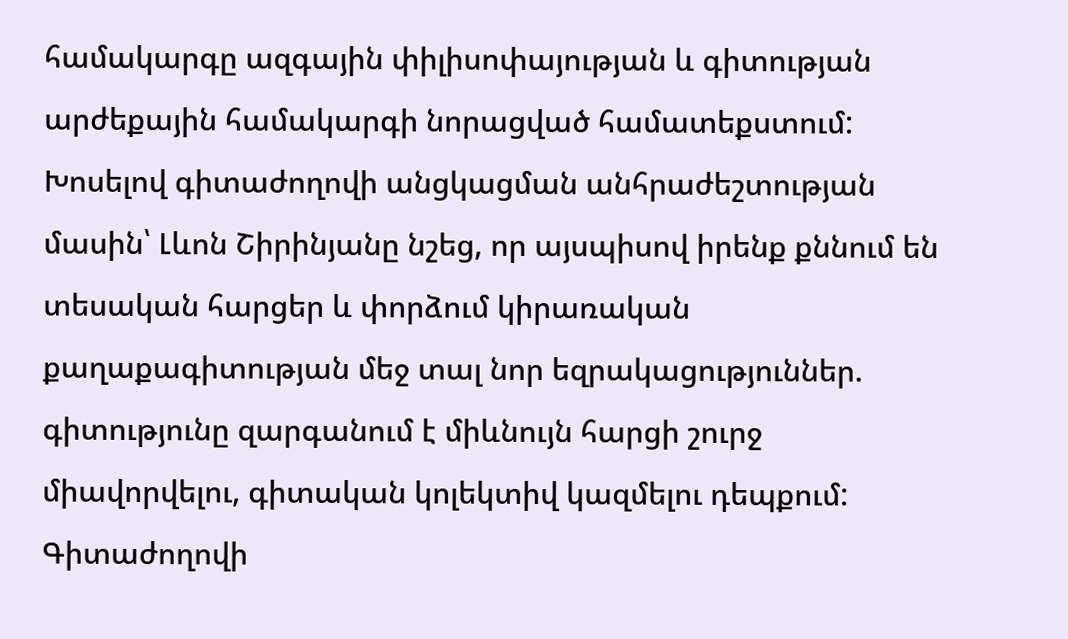համակարգը ազգային փիլիսոփայության և գիտության արժեքային համակարգի նորացված համատեքստում:
Խոսելով գիտաժողովի անցկացման անհրաժեշտության մասին՝ Լևոն Շիրինյանը նշեց, որ այսպիսով իրենք քննում են տեսական հարցեր և փորձում կիրառական քաղաքագիտության մեջ տալ նոր եզրակացություններ. գիտությունը զարգանում է միևնույն հարցի շուրջ միավորվելու, գիտական կոլեկտիվ կազմելու դեպքում:
Գիտաժողովի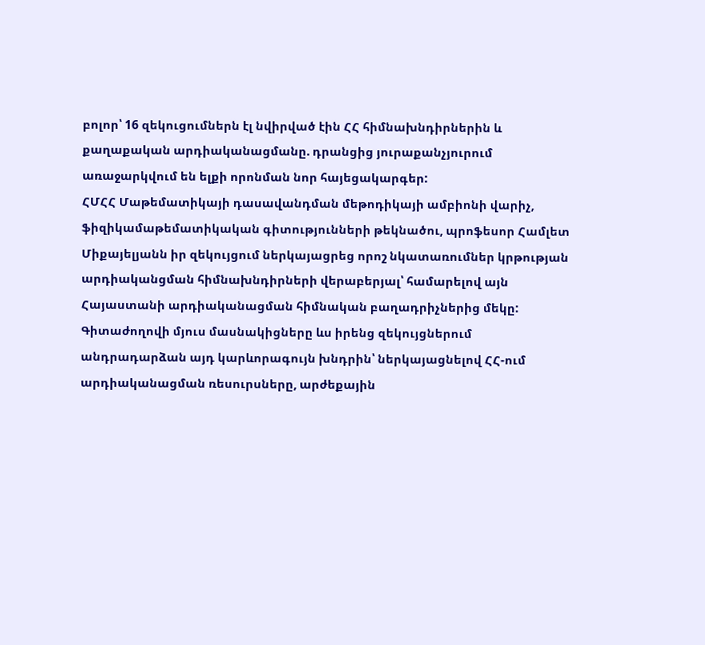բոլոր՝ 16 զեկուցումներն էլ նվիրված էին ՀՀ հիմնախնդիրներին և քաղաքական արդիականացմանը. դրանցից յուրաքանչյուրում առաջարկվում են ելքի որոնման նոր հայեցակարգեր:
ՀՄՀՀ Մաթեմատիկայի դասավանդման մեթոդիկայի ամբիոնի վարիչ, ֆիզիկամաթեմատիկական գիտությունների թեկնածու, պրոֆեսոր Համլետ Միքայելյանն իր զեկույցում ներկայացրեց որոշ նկատառումներ կրթության արդիականցման հիմնախնդիրների վերաբերյալ՝ համարելով այն Հայաստանի արդիականացման հիմնական բաղադրիչներից մեկը:
Գիտաժողովի մյուս մասնակիցները ևս իրենց զեկույցներում անդրադարձան այդ կարևորագույն խնդրին՝ ներկայացնելով ՀՀ-ում արդիականացման ռեսուրսները, արժեքային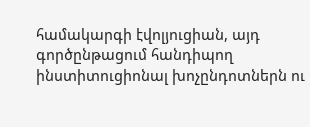համակարգի էվոլյուցիան, այդ գործընթացում հանդիպող ինստիտուցիոնալ խոչընդոտներն ու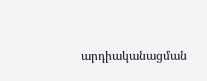արդիականացման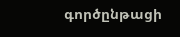գործընթացի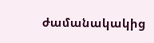ժամանակակից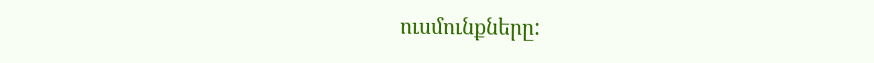ուսմունքները: